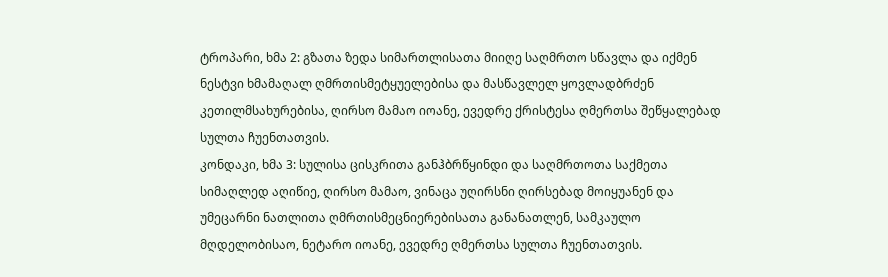ტროპარი, ხმა 2: გზათა ზედა სიმართლისათა მიიღე საღმრთო სწავლა და იქმენ ნესტვი ხმამაღალ ღმრთისმეტყუელებისა და მასწავლელ ყოვლადბრძენ კეთილმსახურებისა, ღირსო მამაო იოანე, ევედრე ქრისტესა ღმერთსა შეწყალებად სულთა ჩუენთათვის.
კონდაკი, ხმა 3: სულისა ცისკრითა განჰბრწყინდი და საღმრთოთა საქმეთა სიმაღლედ აღიწიე, ღირსო მამაო, ვინაცა უღირსნი ღირსებად მოიყუანენ და უმეცარნი ნათლითა ღმრთისმეცნიერებისათა განანათლენ, სამკაულო მღდელობისაო, ნეტარო იოანე, ევედრე ღმერთსა სულთა ჩუენთათვის.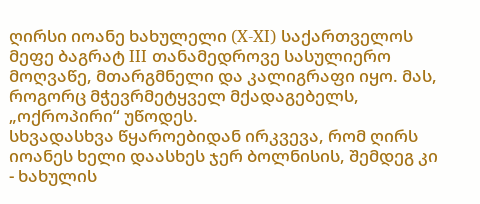ღირსი იოანე ხახულელი (X-XI) საქართველოს მეფე ბაგრატ III თანამედროვე სასულიერო მოღვაწე, მთარგმნელი და კალიგრაფი იყო. მას, როგორც მჭევრმეტყველ მქადაგებელს, „ოქროპირი“ უწოდეს.
სხვადასხვა წყაროებიდან ირკვევა, რომ ღირს იოანეს ხელი დაასხეს ჯერ ბოლნისის, შემდეგ კი - ხახულის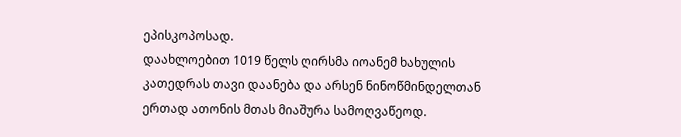ეპისკოპოსად.
დაახლოებით 1019 წელს ღირსმა იოანემ ხახულის კათედრას თავი დაანება და არსენ ნინოწმინდელთან ერთად ათონის მთას მიაშურა სამოღვაწეოდ.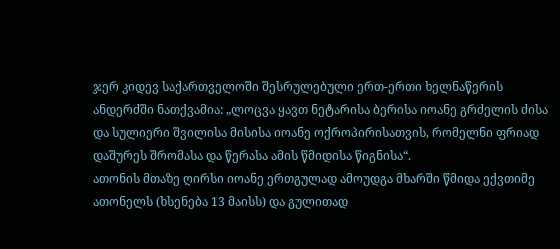ჯერ კიდევ საქართველოში შესრულებული ერთ-ერთი ხელნაწერის ანდერძში ნათქვამია: „ლოცვა ყავთ ნეტარისა ბერისა იოანე გრძელის ძისა და სულიერი შვილისა მისისა იოანე ოქროპირისათვის, რომელნი ფრიად დაშურეს შრომასა და წერასა ამის წმიდისა წიგნისა“.
ათონის მთაზე ღირსი იოანე ერთგულად ამოუდგა მხარში წმიდა ექვთიმე ათონელს (ხსენება 13 მაისს) და გულითად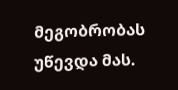მეგობრობას უწევდა მას.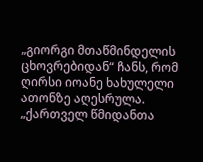„გიორგი მთაწმინდელის ცხოვრებიდან“ ჩანს, რომ ღირსი იოანე ხახულელი ათონზე აღესრულა.
„ქართველ წმიდანთა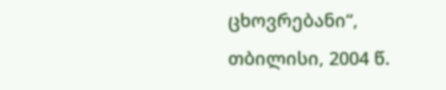ცხოვრებანი“, თბილისი, 2004 წ.